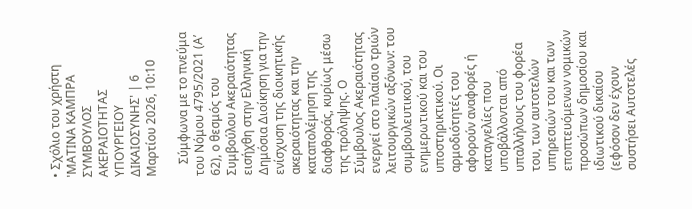• Σχόλιο του χρήστη 'ΜΑΤΙΝΑ ΚΑΜΠΡΑ ΣΥΜΒΟΥΛΟΣ ΑΚΕΡΑΙΟΤΗΤΑΣ ΥΠΟΥΡΓΕΙΟΥ ΔΙΚΑΙΟΣΥΝΗΣ' | 6 Μαρτίου 2026, 10:10

    Σύμφωνα με το πνεύμα του Νόμου 4795/2021 (Α’ 62), ο θεσμός του Συμβούλου Ακεραιότητας εισήχθη στην Ελληνική Δημόσια Διοίκηση για την ενίσχυση της διοικητικής ακεραιότητας και την καταπολέμηση της διαφθοράς, κυρίως μέσω της πρόληψης. Ο Σύμβουλος Ακεραιότητας ενεργεί στο πλαίσιο τριών λειτουργικών αξόνων: του συμβουλευτικού, του ενημερωτικού και του υποστηρικτικού. Οι αρμοδιότητές του αφορούν αναφορές ή καταγγελίες που υποβάλλονται από υπαλλήλους του φορέα του, των αυτοτελών υπηρεσιών του και των εποπτευόμενων νομικών προσώπων δημοσίου και ιδιωτικού δικαίου (εφόσον δεν έχουν συστήσει Αυτοτελές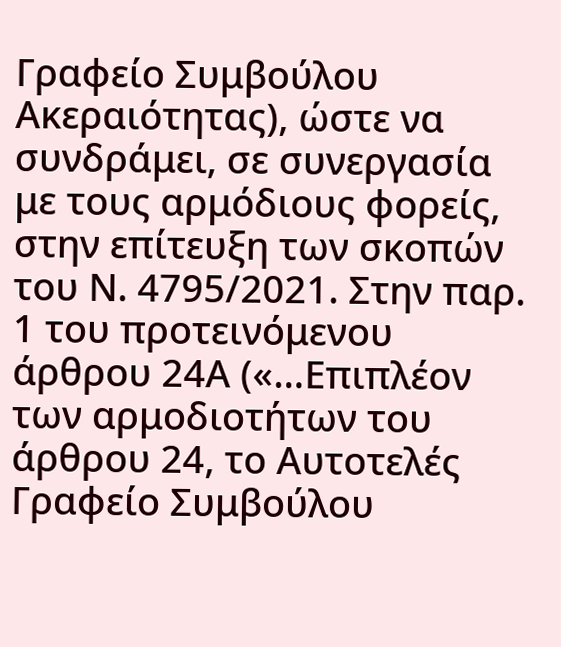Γραφείο Συμβούλου Ακεραιότητας), ώστε να συνδράμει, σε συνεργασία με τους αρμόδιους φορείς, στην επίτευξη των σκοπών του Ν. 4795/2021. Στην παρ. 1 του προτεινόμενου άρθρου 24Α («…Επιπλέον των αρμοδιοτήτων του άρθρου 24, το Αυτοτελές Γραφείο Συμβούλου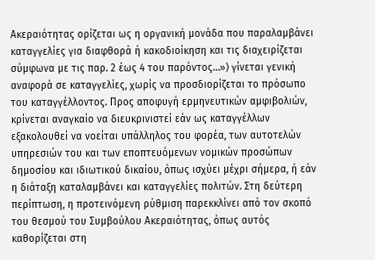Ακεραιότητας ορίζεται ως η οργανική μονάδα που παραλαμβάνει καταγγελίες για διαφθορά ή κακοδιοίκηση και τις διαχειρίζεται σύμφωνα με τις παρ. 2 έως 4 του παρόντος…») γίνεται γενική αναφορά σε καταγγελίες, χωρίς να προσδιορίζεται το πρόσωπο του καταγγέλλοντος. Προς αποφυγή ερμηνευτικών αμφιβολιών, κρίνεται αναγκαίο να διευκρινιστεί εάν ως καταγγέλλων εξακολουθεί να νοείται υπάλληλος του φορέα, των αυτοτελών υπηρεσιών του και των εποπτευόμενων νομικών προσώπων δημοσίου και ιδιωτικού δικαίου, όπως ισχύει μέχρι σήμερα, ή εάν η διάταξη καταλαμβάνει και καταγγελίες πολιτών. Στη δεύτερη περίπτωση, η προτεινόμενη ρύθμιση παρεκκλίνει από τον σκοπό του θεσμού του Συμβούλου Ακεραιότητας, όπως αυτός καθορίζεται στη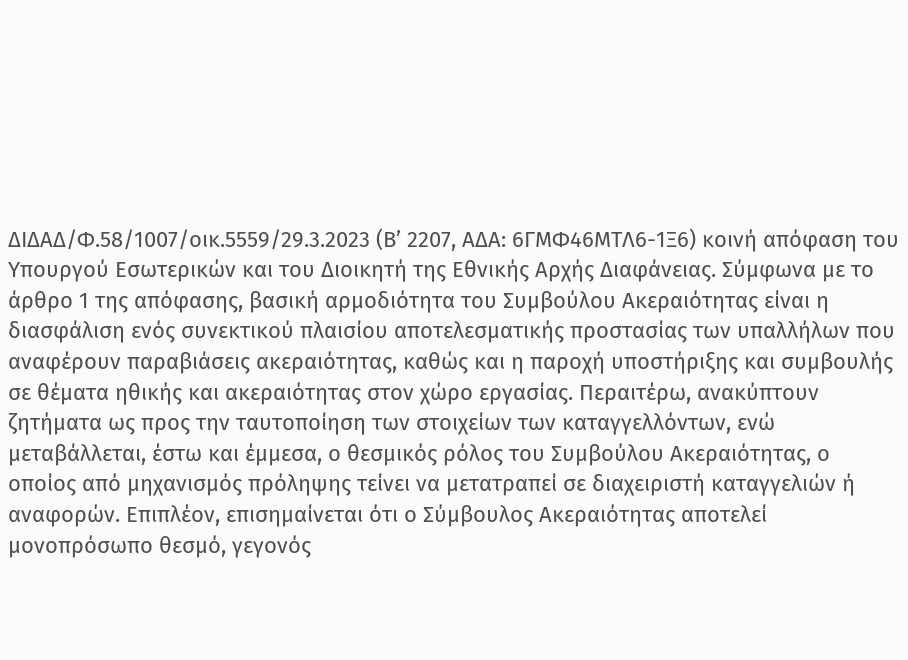ΔΙΔΑΔ/Φ.58/1007/οικ.5559/29.3.2023 (Β’ 2207, ΑΔΑ: 6ΓΜΦ46ΜΤΛ6-1Ξ6) κοινή απόφαση του Υπουργού Εσωτερικών και του Διοικητή της Εθνικής Αρχής Διαφάνειας. Σύμφωνα με το άρθρο 1 της απόφασης, βασική αρμοδιότητα του Συμβούλου Ακεραιότητας είναι η διασφάλιση ενός συνεκτικού πλαισίου αποτελεσματικής προστασίας των υπαλλήλων που αναφέρουν παραβιάσεις ακεραιότητας, καθώς και η παροχή υποστήριξης και συμβουλής σε θέματα ηθικής και ακεραιότητας στον χώρο εργασίας. Περαιτέρω, ανακύπτουν ζητήματα ως προς την ταυτοποίηση των στοιχείων των καταγγελλόντων, ενώ μεταβάλλεται, έστω και έμμεσα, ο θεσμικός ρόλος του Συμβούλου Ακεραιότητας, ο οποίος από μηχανισμός πρόληψης τείνει να μετατραπεί σε διαχειριστή καταγγελιών ή αναφορών. Επιπλέον, επισημαίνεται ότι ο Σύμβουλος Ακεραιότητας αποτελεί μονοπρόσωπο θεσμό, γεγονός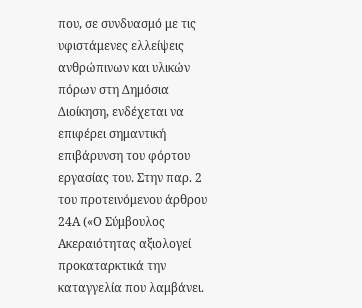που, σε συνδυασμό με τις υφιστάμενες ελλείψεις ανθρώπινων και υλικών πόρων στη Δημόσια Διοίκηση, ενδέχεται να επιφέρει σημαντική επιβάρυνση του φόρτου εργασίας του. Στην παρ. 2 του προτεινόμενου άρθρου 24Α («Ο Σύμβουλος Ακεραιότητας αξιολογεί προκαταρκτικά την καταγγελία που λαμβάνει.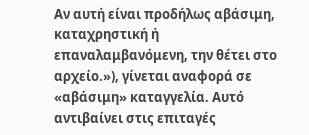Αν αυτή είναι προδήλως αβάσιμη, καταχρηστική ή επαναλαμβανόμενη, την θέτει στο αρχείο.»), γίνεται αναφορά σε «αβάσιμη» καταγγελία. Αυτό αντιβαίνει στις επιταγές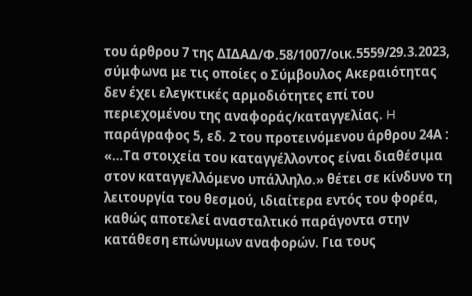του άρθρου 7 της ΔΙΔΑΔ/Φ.58/1007/οικ.5559/29.3.2023, σύμφωνα με τις οποίες ο Σύμβουλος Ακεραιότητας δεν έχει ελεγκτικές αρμοδιότητες επί του περιεχομένου της αναφοράς/καταγγελίας. H παράγραφος 5, εδ. 2 του προτεινόμενου άρθρου 24Α : «…Τα στοιχεία του καταγγέλλοντος είναι διαθέσιμα στον καταγγελλόμενο υπάλληλο.» θέτει σε κίνδυνο τη λειτουργία του θεσμού, ιδιαίτερα εντός του φορέα, καθώς αποτελεί ανασταλτικό παράγοντα στην κατάθεση επώνυμων αναφορών. Για τους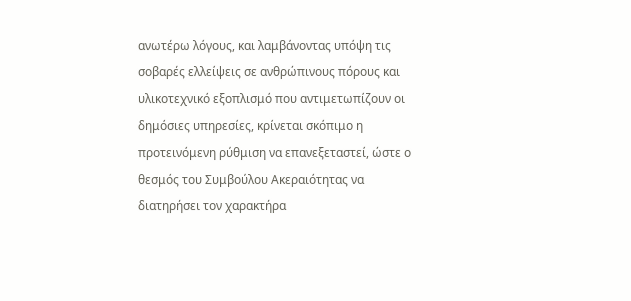ανωτέρω λόγους, και λαμβάνοντας υπόψη τις σοβαρές ελλείψεις σε ανθρώπινους πόρους και υλικοτεχνικό εξοπλισμό που αντιμετωπίζουν οι δημόσιες υπηρεσίες, κρίνεται σκόπιμο η προτεινόμενη ρύθμιση να επανεξεταστεί, ώστε ο θεσμός του Συμβούλου Ακεραιότητας να διατηρήσει τον χαρακτήρα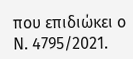που επιδιώκει ο Ν. 4795/2021.